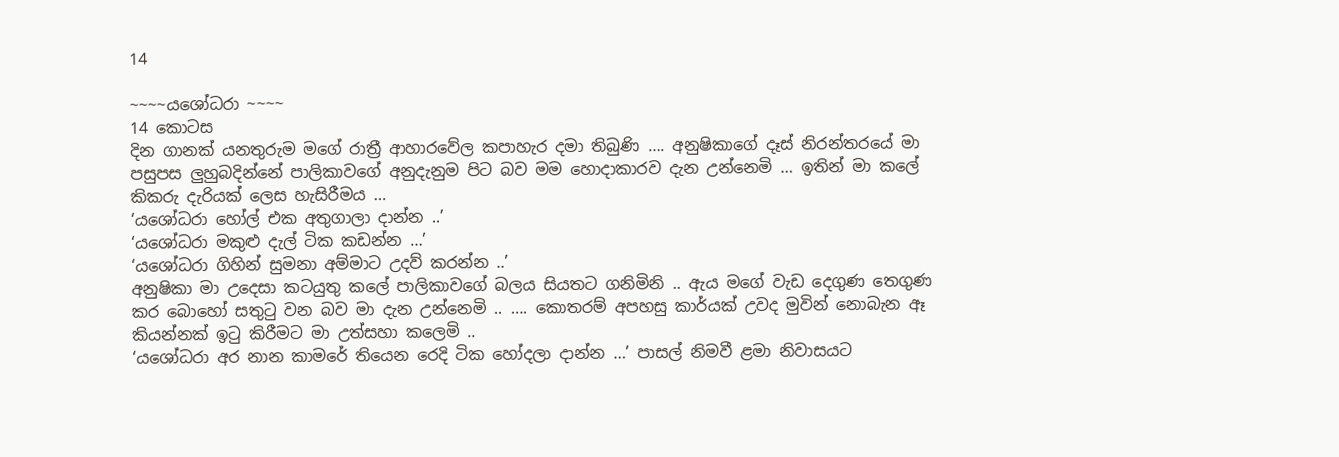14

~~~~යශෝධරා ~~~~
14 කොටස
දින ගානක් යනතුරුම මගේ රාත්‍රී ආහාරවේල කපාහැර දමා තිබුණි …. අනුෂිකාගේ දෑස් නිරන්තරයේ මා පසුපස ලුහුබදින්නේ පාලිකාවගේ අනුදැනුම පිට බව මම හොදාකාරව දැන උන්නෙමි … ඉතින් මා කලේ කිකරු දැරියක් ලෙස හැසිරීමය …
‘යශෝධරා හෝල් එක අතුගාලා දාන්න ..’
‘යශෝධරා මකුළු දැල් ටික කඩන්න …’
‘යශෝධරා ගිහින් සුමනා අම්මාට උදව් කරන්න ..’
අනුෂිකා මා උදෙසා කටයුතු කලේ පාලිකාවගේ බලය සියතට ගනිමිනි .. ඇය මගේ වැඩ දෙගුණ තෙගුණ කර බොහෝ සතුටු වන බව මා දැන උන්නෙමි .. …. කොතරම් අපහසු කාර්යක් උවද මුවින් නොබැන ඈ කියන්නක් ඉටු කිරීමට මා උත්සහා කලෙමි ..
‘යශෝධරා අර නාන කාමරේ තියෙන රෙදි ටික හෝදලා දාන්න …’ පාසල් නිමවී ළමා නිවාසයට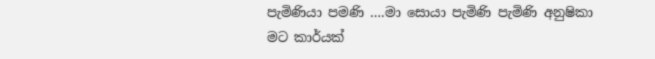පැමිණියා පමණි ….මා සොයා පැමිණි පැමිණි අනුෂිකා මට කාර්යක්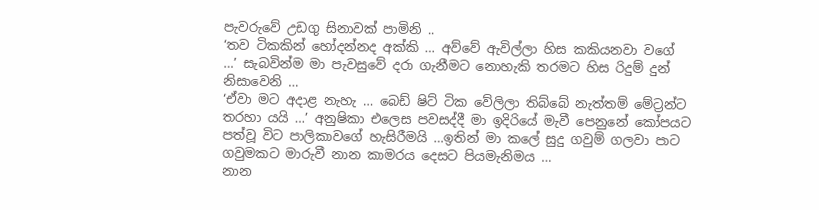පැවරුවේ උඩගු සිනාවක් පාමිනි ..
‘තව ටිකකින් හෝදන්නද අක්කි … අව්වේ ඇවිල්ලා හිස කකියනවා වගේ …’ සැබවින්ම මා පැවසුවේ දරා ගැනීමට නොහැකි තරමට හිස රිදුම් දුන් නිසාවෙනි …
‘ඒවා මට අදාළ නැහැ … බෙඩ් ෂිට් ටික වේලිලා තිබ්බේ නැත්තම් මේට්‍රන්ට තරහා යයි …’ අනුෂිකා එලෙස පවසද්දී මා ඉදිරියේ මැවී පෙනුනේ කෝපයට පත්වූ විට පාලිකාවගේ හැසිරීමයි …ඉතින් මා කලේ සුදු ගවුම් ගලවා පාට ගවුමකට මාරුවී නාන කාමරය දෙසට පියමැනිමය …
නාන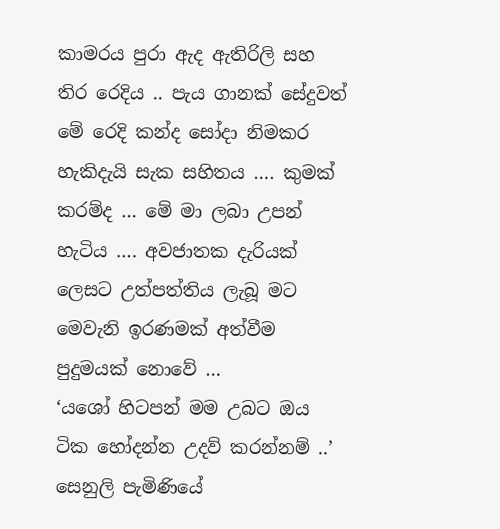කාමරය පුරා ඇද ඇතිරිලි සහ තිර රෙදිය .. පැය ගානක් සේදුවත් මේ රෙදි කන්ද සෝදා නිමකර හැකිදැයි සැක සහිතය …. කුමක් කරම්ද … මේ මා ලබා උපන් හැටිය …. අවජාතක දැරියක් ලෙසට උත්පත්තිය ලැබූ මට මෙවැනි ඉරණමක් අත්වීම පුදුමයක් නොවේ …
‘යශෝ හිටපන් මම උබට ඔය ටික හෝදන්න උදව් කරන්නම් ..’ සෙනුලි පැමිණියේ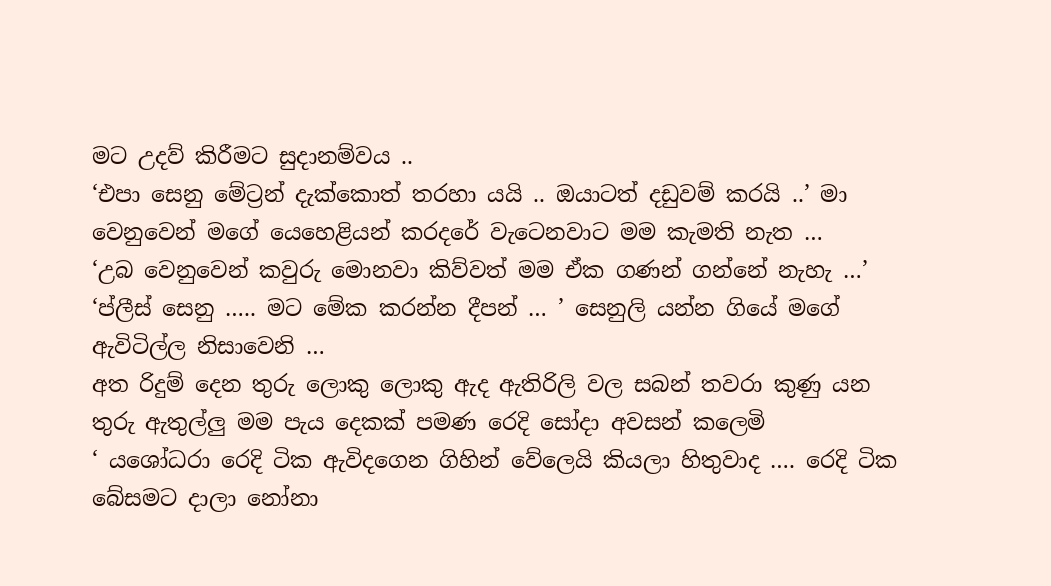මට උදව් කිරීමට සුදානම්වය ..
‘එපා සෙනු මේට්‍රන් දැක්කොත් තරහා යයි .. ඔයාටත් දඩුවම් කරයි ..’ මා වෙනුවෙන් මගේ යෙහෙළියන් කරදරේ වැටෙනවාට මම කැමති නැත …
‘උබ වෙනුවෙන් කවුරු මොනවා කිව්වත් මම ඒක ගණන් ගන්නේ නැහැ …’
‘ප්ලීස් සෙනු ….. මට මේක කරන්න දීපන් … ’ සෙනුලි යන්න ගියේ මගේ ඇවිටිල්ල නිසාවෙනි …
අත රිදුම් දෙන තුරු ලොකු ලොකු ඇද ඇතිරිලි වල සබන් තවරා කුණු යන තුරු ඇතුල්ලු මම පැය දෙකක් පමණ රෙදි සෝදා අවසන් කලෙමි
‘ යශෝධරා රෙදි ටික ඇවිදගෙන ගිහින් වේලෙයි කියලා හිතුවාද …. රෙදි ටික බේසමට දාලා නෝනා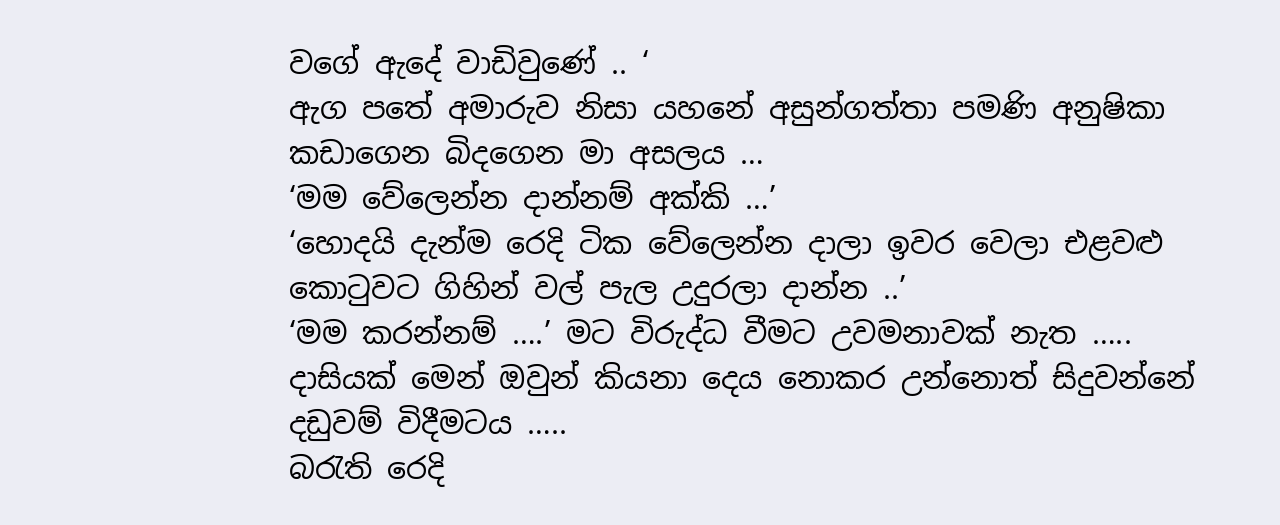වගේ ඇදේ වාඩිවුණේ .. ‘
ඇග පතේ අමාරුව නිසා යහනේ අසුන්ගත්තා පමණි අනුෂිකා කඩාගෙන බිදගෙන මා අසලය …
‘මම වේලෙන්න දාන්නම් අක්කි …’
‘හොදයි දැන්ම රෙදි ටික වේලෙන්න දාලා ඉවර වෙලා එළවළු කොටුවට ගිහින් වල් පැල උදුරලා දාන්න ..’
‘මම කරන්නම් ….’ මට විරුද්ධ වීමට උවමනාවක් නැත ….. දාසියක් මෙන් ඔවුන් කියනා දෙය නොකර උන්නොත් සිදුවන්නේ දඩුවම් විදීමටය …..
බරැති රෙදි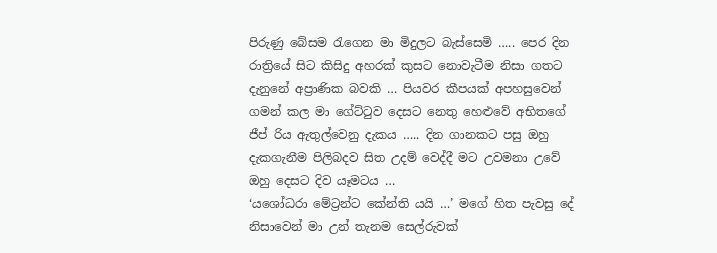පිරුණු බේසම රැගෙන මා මිදුලට බැස්සෙමි ….. පෙර දින රාත්‍රියේ සිට කිසිදු අහරක් කුසට නොවැටීම නිසා ගතට දැනුනේ අප්‍රාණික බවකි … පියවර කීපයක් අපහසුවෙන් ගමන් කල මා ගේට්ටුව දෙසට නෙතු හෙළුවේ අභිතගේ ජීප් රිය ඇතුල්වෙනු දැකය ….. දින ගානකට පසු ඔහු දැකගැනීම පිලිබදව සිත උදම් වෙද්දී මට උවමනා උවේ ඔහු දෙසට දිව යෑමටය …
‘යශෝධරා මේට්‍රන්ට කේන්ති යයි …’ මගේ හිත පැවසු දේ නිසාවෙන් මා උන් තැනම සෙල්රුවක්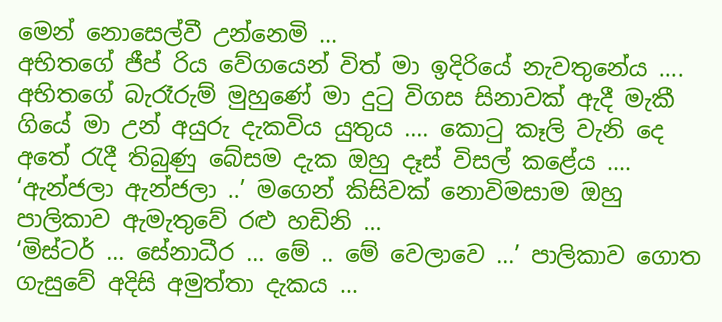මෙන් නොසෙල්වී උන්නෙමි …
අභිතගේ ජීප් රිය වේගයෙන් විත් මා ඉදිරියේ නැවතුනේය …. අභිතගේ බැරෑරුම් මුහුණේ මා දුටු විගස සිනාවක් ඇදී මැකී ගියේ මා උන් අයුරු දැකවිය යුතුය …. කොටු කෑලි වැනි දෙ අතේ රැදී තිබුණු බේසම දැක ඔහු දෑස් විසල් කළේය ….
‘ඇන්ජලා ඇන්ජලා ..’ මගෙන් කිසිවක් නොවිමසාම ඔහු පාලිකාව ඇමැතුවේ රළු හඩිනි …
‘මිස්ටර් … සේනාධීර … මේ .. මේ වෙලාවෙ …’ පාලිකාව ගොත ගැසුවේ අදිසි අමුත්තා දැකය …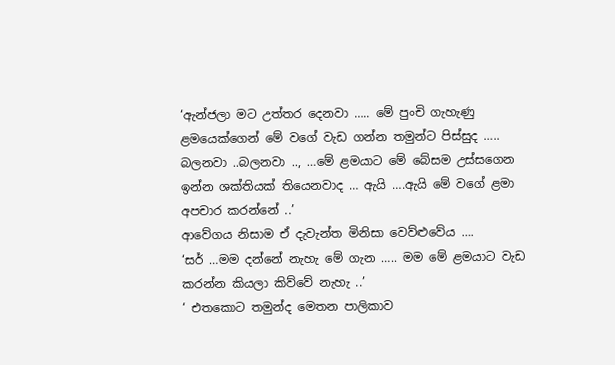‘ඇන්ජලා මට උත්තර දෙනවා ….. මේ පුංචි ගැහැණු ළමයෙක්ගෙන් මේ වගේ වැඩ ගන්න තමුන්ට පිස්සුද ….. බලනවා ..බලනවා .., …මේ ළමයාට මේ බේසම උස්සගෙන ඉන්න ශක්තියක් තියෙනවාද … ඇයි ….ඇයි මේ වගේ ළමා අපචාර කරන්නේ ..’
ආවේගය නිසාම ඒ දැවැන්ත මිනිසා වෙව්ළුවේය ….
‘සර් …මම දන්නේ නැහැ මේ ගැන ….. මම මේ ළමයාට වැඩ කරන්න කියලා කිව්වේ නැහැ ..’
‘ එතකොට තමුන්ද මෙතන පාලිකාව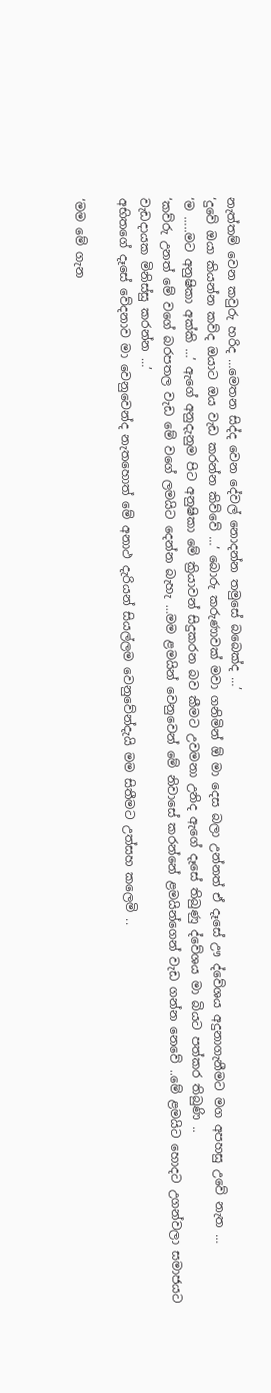නැත්තම් වෙන කවුරු හරිද …මෙතන සිද්ද වෙන දේවල් නොදන්න තමුසේ බබෙක්ද …’
‘දුවේ ඔයා කියන්න කව්ද ඔයාට ඔය වැඩ කරන්න කිව්වේ …’ බොරු කරුණාවක් මවා ගනිමින් ඕ මා දෙස බලා උන්නත් ඒ දෑසේ ඌ ද්වේශය අදුනාගැනීමට මග අපහසු උවේ නැත …
‘ම …..මට අනුෂිකා අක්කි …’ ඇගේ අනුදැනුම පිට අනුෂිකා මේ ක්‍රියාවන් සිදුකරන බව කීමට උවමනා උනිද ඇගේ දෑසේ තිබුණු ද්වේශය මා බියට පත්කර තිබුණි ..
‘කව්රු උනත් මේ වගේ බරපතල වැඩ මේ වගේ ලමයිට දෙන්න බැහැ …මම ළමයින් වෙනුවෙන් මේ නිවාසේ කරන්නේ ළමයින්ගෙන් වැඩ ගන්න නෙවේ ..මේ ළමයිට හොදට උගන්වලා සමාජයට වැඩදායක මිනිස්සු කරන්න …’
අභිතගේ දෑසේ වේදනාව මා වෙනුවෙන්ද නැතහොත් මේ අනාථ දැරියන් සියල්ලම වෙනුවේන්දැයි මම සිතීමට උත්සහ කලෙමි ..

‘මම මේ ගැන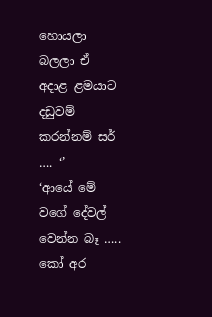හොයලා බලලා ඒ අදාළ ළමයාට දඩුවම් කරන්නම් සර් …. ‘’
‘ආයේ මේ වගේ දේවල් වෙන්න බෑ ….. කෝ අර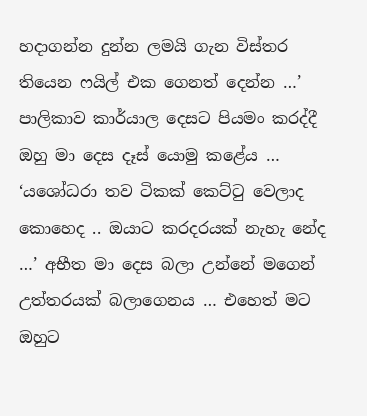හදාගන්න දුන්න ලමයි ගැන විස්තර තියෙන ෆයිල් එක ගෙනත් දෙන්න …’
පාලිකාව කාර්යාල දෙසට පියමං කරද්දී ඔහු මා දෙස දෑස් යොමු කළේය …
‘යශෝධරා තව ටිකක් කෙට්ටු වෙලාද කොහෙද .. ඔයාට කරදරයක් නැහැ නේද …’ අභීත මා දෙස බලා උන්නේ මගෙන් උත්තරයක් බලාගෙනය … එහෙත් මට ඔහුට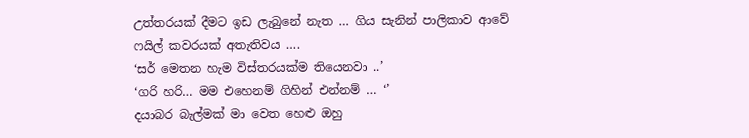උත්තරයක් දීමට ඉඩ ලැබුනේ නැත … ගිය සැනින් පාලිකාව ආවේ ෆයිල් කවරයක් අතැතිවය ….
‘සර් මෙතන හැම විස්තරයක්ම තියෙනවා ..’
‘ගරි හරි… මම එහෙනම් ගිහින් එන්නම් … ‘’
දයාබර බැල්මක් මා වෙත හෙළු ඔහු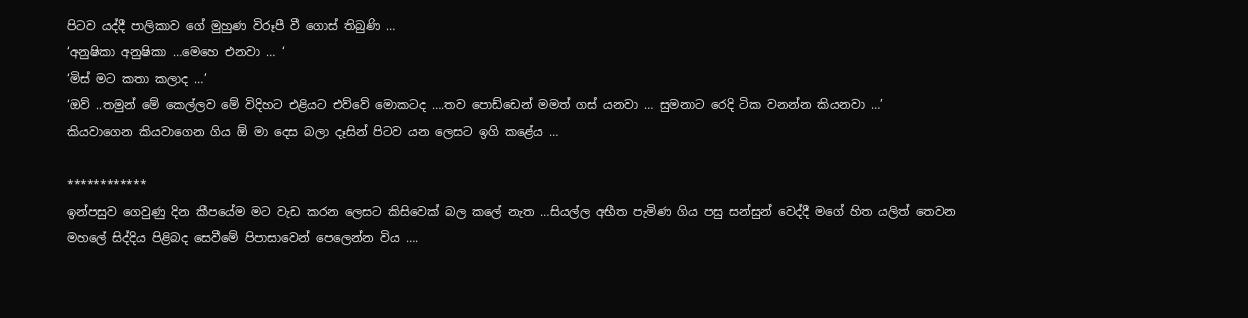පිටව යද්දී පාලිකාව ගේ මුහුණ විරූපී වී ගොස් තිබුණි …
‘අනුෂිකා අනුෂිකා …මෙහෙ එනවා … ‘
‘මිස් මට කතා කලාද …’
‘ඔව් ..තමුන් මේ කෙල්ලව මේ විදිහට එළියට එව්වේ මොකටද ….තව පොඩ්ඩෙන් මමත් ගස් යනවා … සුමනාට රෙදි ටික වනන්න කියනවා …’
කියවාගෙන කියවාගෙන ගිය ඕ මා දෙස බලා දෑසින් පිටව යන ලෙසට ඉගි කළේය …

************
ඉන්පසුව ගෙවුණු දින කීපයේම මට වැඩ කරන ලෙසට කිසිවෙක් බල කලේ නැත …සියල්ල අභීත පැමිණ ගිය පසු සන්සුන් වෙද්දී මගේ හිත යලිත් තෙවන මහලේ සිද්දිය පිළිබද සෙවීමේ පිපාසාවෙන් පෙලෙන්න විය ….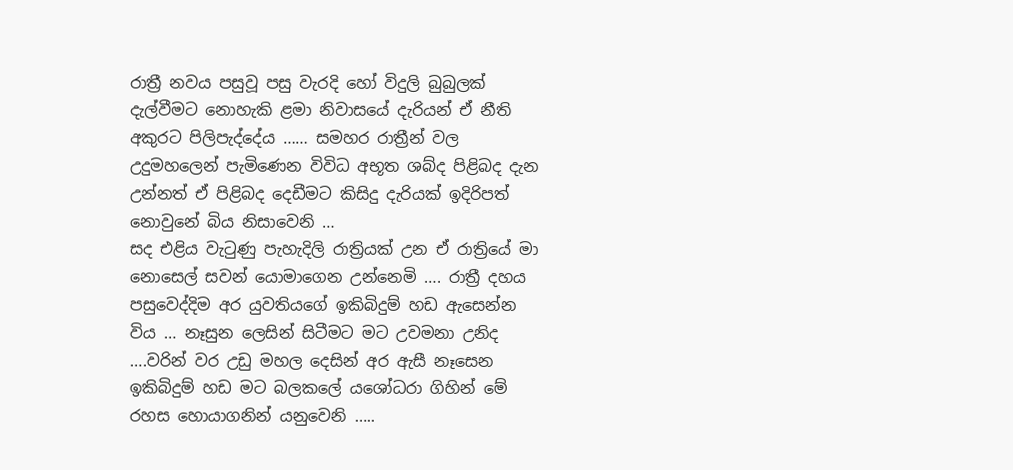රාත්‍රී නවය පසුවූ පසු වැරදි හෝ විදුලි බුබුලක් දැල්වීමට නොහැකි ළමා නිවාසයේ දැරියන් ඒ නීති අකුරට පිලිපැද්දේය …… සමහර රාත්‍රීන් වල උදුමහලෙන් පැමිණෙන විවිධ අභූත ශබ්ද පිළිබද දැන උන්නත් ඒ පිළිබද දෙඩීමට කිසිදු දැරියක් ඉදිරිපත් නොවුනේ බිය නිසාවෙනි …
සද එළිය වැටුණු පැහැදිලි රාත්‍රියක් උන ඒ රාත්‍රියේ මා නොසෙල් සවන් යොමාගෙන උන්නෙමි …. රාත්‍රී දහය පසුවෙද්දිම අර යුවතියගේ ඉකිබිදුම් හඩ ඇසෙන්න විය … නෑසුන ලෙසින් සිටීමට මට උවමනා උනිද ….වරින් වර උඩු මහල දෙසින් අර ඇසී නෑසෙන ඉකිබිදුම් හඩ මට බලකලේ යශෝධරා ගිහින් මේ රහස හොයාගනින් යනුවෙනි …..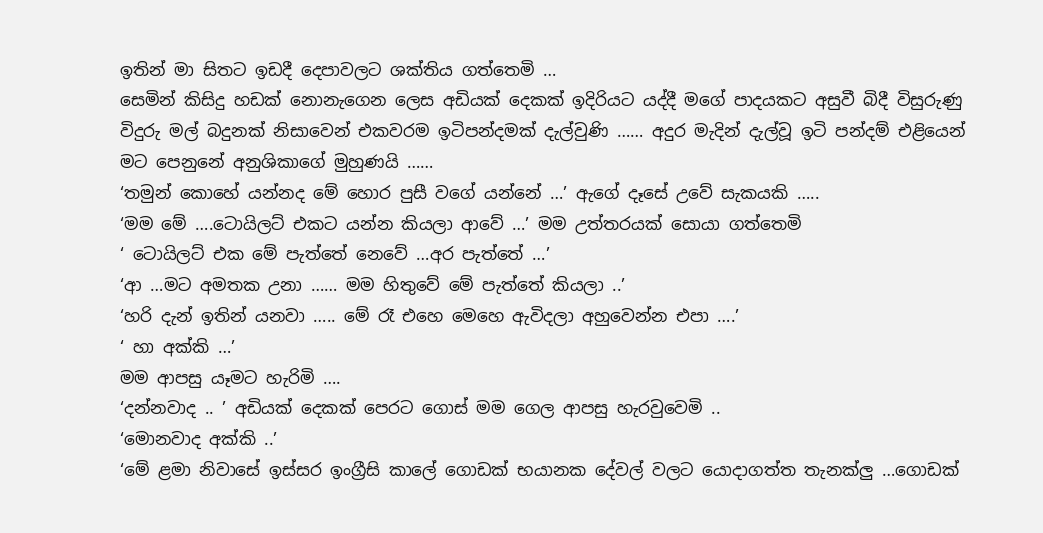ඉතින් මා සිතට ඉඩදී දෙපාවලට ශක්තිය ගත්තෙමි …
සෙමින් කිසිදු හඩක් නොනැගෙන ලෙස අඩියක් දෙකක් ඉදිරියට යද්දී මගේ පාදයකට අසුවී බිදී විසුරුණු විදුරු මල් බදුනක් නිසාවෙන් එකවරම ඉටිපන්දමක් දැල්වුණි …… අදුර මැදින් දැල්වූ ඉටි පන්දම් එළියෙන් මට පෙනුනේ අනුශිකාගේ මුහුණයි ……
‘තමුන් කොහේ යන්නද මේ හොර පුසී වගේ යන්නේ …’ ඇගේ දෑසේ උවේ සැකයකි …..
‘මම මේ ….ටොයිලට් එකට යන්න කියලා ආවේ …’ මම උත්තරයක් සොයා ගත්තෙමි
‘ ටොයිලට් එක මේ පැත්තේ නෙවේ …අර පැත්තේ …’
‘ආ …මට අමතක උනා …… මම හිතුවේ මේ පැත්තේ කියලා ..’
‘හරි දැන් ඉතින් යනවා ….. මේ රෑ එහෙ මෙහෙ ඇවිදලා අහුවෙන්න එපා ….’
‘ හා අක්කි …’
මම ආපසු යෑමට හැරිමි ….
‘දන්නවාද .. ’ අඩියක් දෙකක් පෙරට ගොස් මම ගෙල ආපසු හැරවුවෙමි ..
‘මොනවාද අක්කි ..’
‘මේ ළමා නිවාසේ ඉස්සර ඉංග්‍රීසි කාලේ ගොඩක් භයානක දේවල් වලට යොදාගත්ත තැනක්ලු …ගොඩක්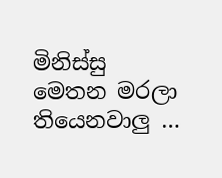මිනිස්සු මෙතන මරලා තියෙනවාලු …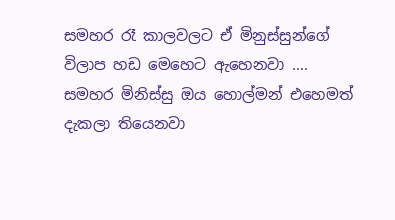සමහර රෑ කාලවලට ඒ මිනුස්සුන්ගේ විලාප හඩ මෙහෙට ඇහෙනවා …. සමහර මිනිස්සු ඔය හොල්මන් එහෙමත් දැකලා තියෙනවා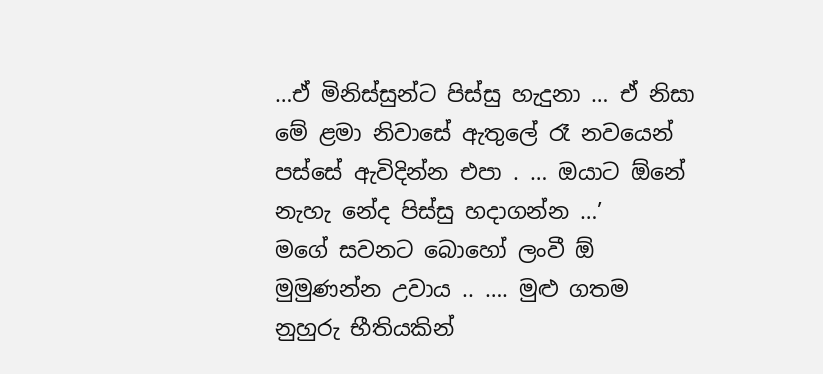…ඒ මිනිස්සුන්ට පිස්සු හැදුනා … ඒ නිසා මේ ළමා නිවාසේ ඇතුලේ රෑ නවයෙන් පස්සේ ඇවිදින්න එපා . … ඔයාට ඕනේ නැහැ නේද පිස්සු හදාගන්න …’
මගේ සවනට බොහෝ ලංවී ඕ මුමුණන්න උවාය .. …. මුළු ගතම නුහුරු භීතියකින්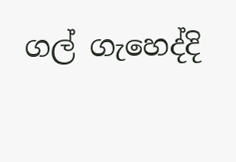ගල් ගැහෙද්දි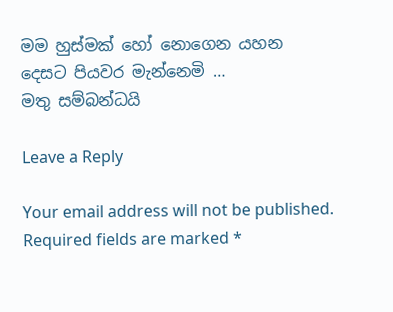මම හුස්මක් හෝ නොගෙන යහන දෙසට පියවර මැන්නෙමි …
මතු සම්බන්ධයි

Leave a Reply

Your email address will not be published. Required fields are marked *